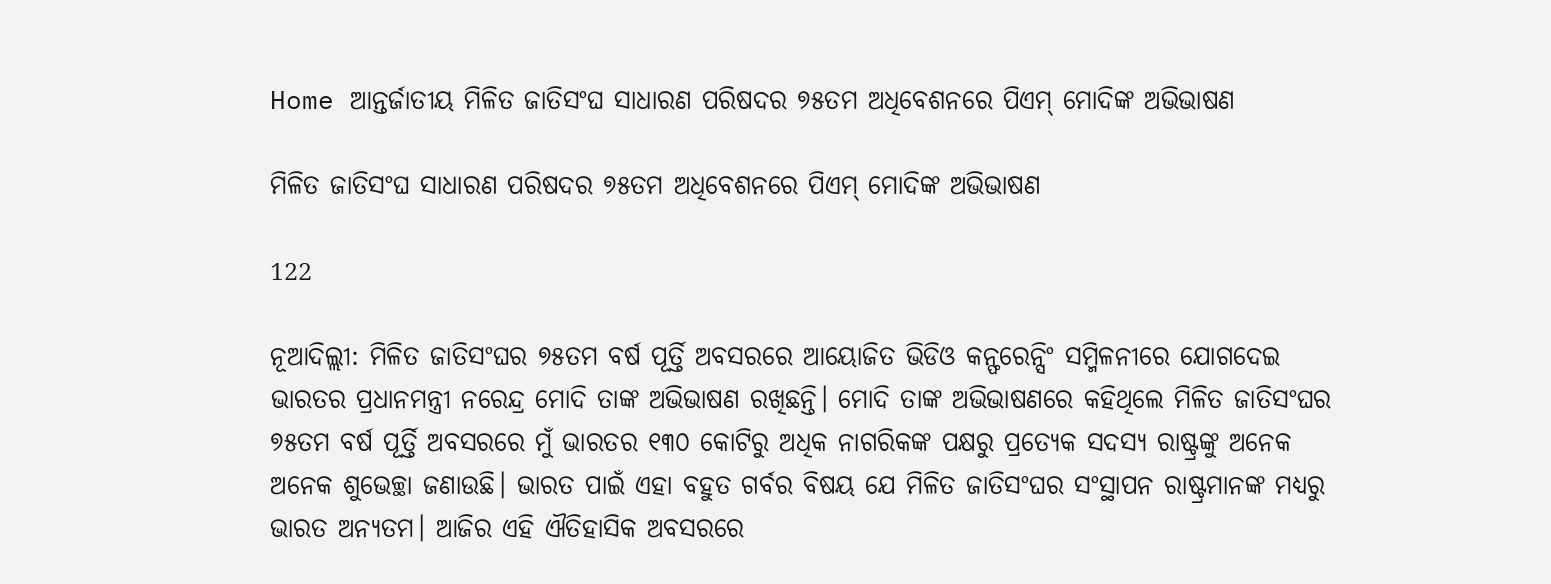Home ଆନ୍ତର୍ଜାତୀୟ ମିଳିତ ଜାତିସଂଘ ସାଧାରଣ ପରିଷଦର ୭୫ତମ ଅଧିବେଶନରେ ପିଏମ୍ ମୋଦିଙ୍କ ଅଭିଭାଷଣ

ମିଳିତ ଜାତିସଂଘ ସାଧାରଣ ପରିଷଦର ୭୫ତମ ଅଧିବେଶନରେ ପିଏମ୍ ମୋଦିଙ୍କ ଅଭିଭାଷଣ

122

ନୂଆଦିଲ୍ଲୀ: ମିଳିତ ଜାତିସଂଘର ୭୫ତମ ବର୍ଷ ପୂର୍ତ୍ତି ଅବସରରେ ଆୟୋଜିତ ଭିଡିଓ କନ୍ଫରେନ୍ସିଂ ସମ୍ମିଳନୀରେ ଯୋଗଦେଇ ଭାରତର ପ୍ରଧାନମନ୍ତ୍ରୀ ନରେନ୍ଦ୍ର ମୋଦି ତାଙ୍କ ଅଭିଭାଷଣ ରଖିଛନ୍ତି। ମୋଦି ତାଙ୍କ ଅଭିଭାଷଣରେ କହିଥିଲେ ମିଳିତ ଜାତିସଂଘର ୭୫ତମ ବର୍ଷ ପୂର୍ତ୍ତି ଅବସରରେ ମୁଁ ଭାରତର ୧୩୦ କୋଟିରୁ ଅଧିକ ନାଗରିକଙ୍କ ପକ୍ଷରୁ ପ୍ରତ୍ୟେକ ସଦସ୍ୟ ରାଷ୍ଟ୍ରଙ୍କୁ ଅନେକ ଅନେକ ଶୁଭେଚ୍ଛା ଜଣାଉଛି। ଭାରତ ପାଇଁ ଏହା ବହୁତ ଗର୍ବର ବିଷୟ ଯେ ମିଳିତ ଜାତିସଂଘର ସଂସ୍ଥାପନ ରାଷ୍ଟ୍ରମାନଙ୍କ ମଧ୍ୟରୁ ଭାରତ ଅନ୍ୟତମ। ଆଜିର ଏହି ଐତିହାସିକ ଅବସରରେ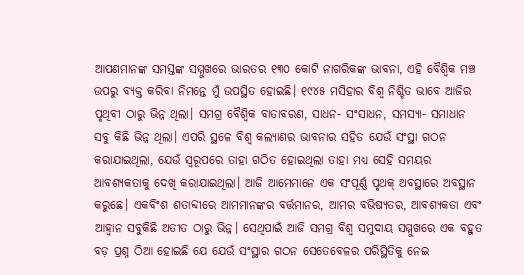ଆପଣମାନଙ୍କ ସମସ୍ତଙ୍କ ସମ୍ମୁଖରେ ଭାରତର ୧୩୦ କୋଟି ନାଗରିକଙ୍କ ଭାବନା, ଏହି ବୈଶ୍ୱିକ ମଞ୍ଚ ଉପରୁ ବ୍ୟକ୍ତ କରିବା ନିମନ୍ତେ ମୁଁ ଉପସ୍ଥିତ ହୋଇଛି। ୧୯୪୫ ମସିହାର ବିଶ୍ୱ ନିଶ୍ଚିତ ଭାବେ ଆଜିର ପୃଥିବୀ ଠାରୁ ଭିନ୍ନ ଥିଲା। ସମଗ୍ର ବୈଶ୍ୱିକ ବାତାବରଣ, ସାଧନ- ସଂସାଧନ, ସମସ୍ୟା- ସମାଧାନ ସବୁ କିଛି ଭିନ୍ନ ଥିଲା। ଏପରି ସ୍ଥଳେ ବିଶ୍ୱ କଲ୍ୟାଣର ଭାବନାର ସହିତ ଯେଉଁ ସଂସ୍ଥା ଗଠନ କରାଯାଇଥିଲା, ଯେଉଁ ସ୍ୱରୂପରେ ତାହା ଗଠିତ ହୋଇଥିଲା ତାହା ମଧ୍ୟ ସେହି ସମୟର ଆବଶ୍ୟକତାକୁ ଦେଖି କରାଯାଇଥିଲା। ଆଜି ଆମେମାନେ ଏକ ସଂପୂର୍ଣ୍ଣ ପୃଥକ୍‌ ଅବସ୍ଥାରେ ଅବସ୍ଥାନ କରୁଛେ। ଏକବିଂଶ ଶତାବ୍ଦୀରେ ଆମମାନଙ୍କର ବର୍ତ୍ତମାନର, ଆମର ବଭିଷ୍ୟତର, ଆବଶ୍ୟକତା ଏବଂ ଆହ୍ଵାନ ସବୁକିଛି ଅତୀତ ଠାରୁ ଭିନ୍ନ। ସେଥିପାଇଁ ଆଜି ସମଗ୍ର ବିଶ୍ୱ ସମୁଦାୟ ସମ୍ମୁଖରେ ଏକ ବହୁତ ବଡ଼ ପ୍ରଶ୍ନ ଠିଆ ହୋଇଛି ଯେ ଯେଉଁ ସଂସ୍ଥାର ଗଠନ ସେତେବେଳର ପରିସ୍ଥିତିକୁ ନେଇ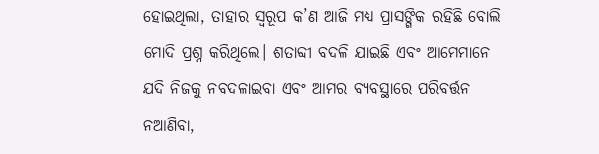ହୋଇଥିଲା, ତାହାର ସ୍ୱରୂପ କ’ଣ ଆଜି ମଧ୍ୟ ପ୍ରାସଙ୍ଗିକ ରହିଛି ବୋଲି ମୋଦି ପ୍ରଶ୍ନ କରିଥିଲେ। ଶତାବ୍ଦୀ ବଦଳି ଯାଇଛି ଏବଂ ଆମେମାନେ ଯଦି ନିଜକୁ ନବଦଳାଇବା ଏବଂ ଆମର ବ୍ୟବସ୍ଥାରେ ପରିବର୍ତ୍ତନ ନଆଣିବା,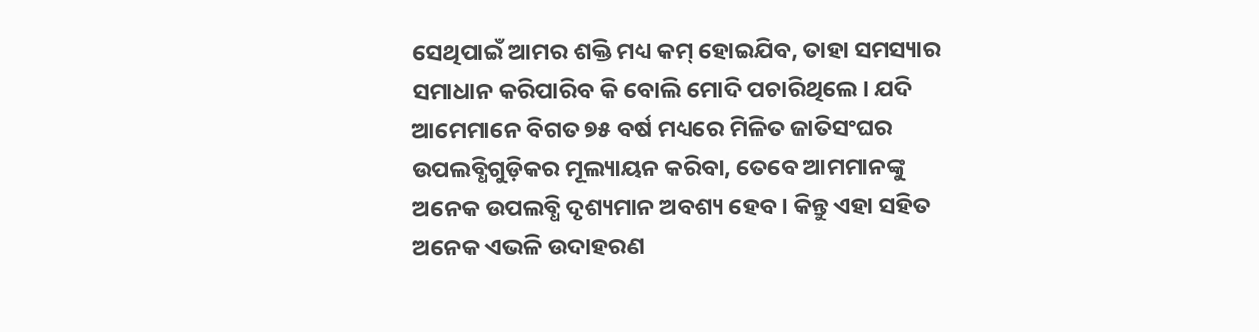ସେଥିପାଇଁ ଆମର ଶକ୍ତି ମଧ୍ୟ କମ୍‌ ହୋଇଯିବ, ତାହା ସମସ୍ୟାର ସମାଧାନ କରିପାରିବ କି ବୋଲି ମୋଦି ପଚାରିଥିଲେ। ଯଦି ଆମେମାନେ ବିଗତ ୭୫ ବର୍ଷ ମଧ୍ୟରେ ମିଳିତ ଜାତିସଂଘର ଉପଲବ୍ଧିଗୁଡ଼ିକର ମୂଲ୍ୟାୟନ କରିବା, ତେବେ ଆମମାନଙ୍କୁ ଅନେକ ଉପଲବ୍ଧି ଦୃଶ୍ୟମାନ ଅବଶ୍ୟ ହେବ। କିନ୍ତୁ ଏହା ସହିତ ଅନେକ ଏଭଳି ଉଦାହରଣ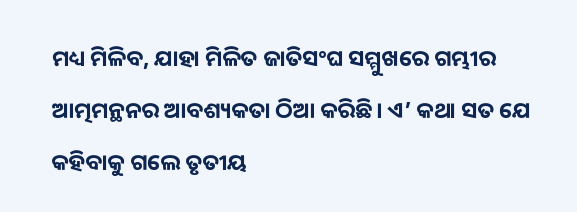ମଧ୍ୟ ମିଳିବ, ଯାହା ମିଳିତ ଜାତିସଂଘ ସମ୍ମୁଖରେ ଗମ୍ଭୀର ଆତ୍ମମନ୍ଥନର ଆବଶ୍ୟକତା ଠିଆ କରିଛି। ଏ’ କଥା ସତ ଯେ କହିବାକୁ ଗଲେ ତୃତୀୟ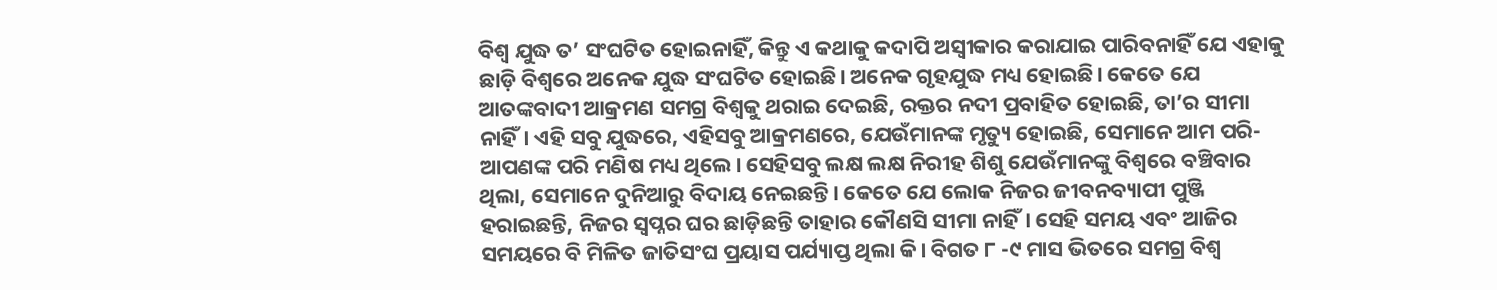ବିଶ୍ୱ ଯୁଦ୍ଧ ତ’ ସଂଘଟିତ ହୋଇନାହିଁ, କିନ୍ତୁ ଏ କଥାକୁ କଦାପି ଅସ୍ୱୀକାର କରାଯାଇ ପାରିବନାହିଁ ଯେ ଏହାକୁ ଛାଡ଼ି ବିଶ୍ୱରେ ଅନେକ ଯୁଦ୍ଧ ସଂଘଟିତ ହୋଇଛି। ଅନେକ ଗୃହଯୁଦ୍ଧ ମଧ୍ୟ ହୋଇଛି। କେତେ ଯେ ଆତଙ୍କବାଦୀ ଆକ୍ରମଣ ସମଗ୍ର ବିଶ୍ୱକୁ ଥରାଇ ଦେଇଛି, ରକ୍ତର ନଦୀ ପ୍ରବାହିତ ହୋଇଛି, ତା’ର ସୀମା ନାହିଁ। ଏହି ସବୁ ଯୁଦ୍ଧରେ, ଏହିସବୁ ଆକ୍ରମଣରେ, ଯେଉଁମାନଙ୍କ ମୃତ୍ୟୁ ହୋଇଛି, ସେମାନେ ଆମ ପରି- ଆପଣଙ୍କ ପରି ମଣିଷ ମଧ୍ୟ ଥିଲେ। ସେହିସବୁ ଲକ୍ଷ ଲକ୍ଷ ନିରୀହ ଶିଶୁ ଯେଉଁମାନଙ୍କୁ ବିଶ୍ୱରେ ବଞ୍ଚିବାର ଥିଲା, ସେମାନେ ଦୁନିଆରୁ ବିଦାୟ ନେଇଛନ୍ତି। କେତେ ଯେ ଲୋକ ନିଜର ଜୀବନବ୍ୟାପୀ ପୁଞ୍ଜି ହରାଇଛନ୍ତି, ନିଜର ସ୍ୱପ୍ନର ଘର ଛାଡ଼ିଛନ୍ତି ତାହାର କୌଣସି ସୀମା ନାହିଁ। ସେହି ସମୟ ଏବଂ ଆଜିର ସମୟରେ ବି ମିଳିତ ଜାତିସଂଘ ପ୍ରୟାସ ପର୍ଯ୍ୟାପ୍ତ ଥିଲା କି। ବିଗତ ୮ -୯ ମାସ ଭିତରେ ସମଗ୍ର ବିଶ୍ୱ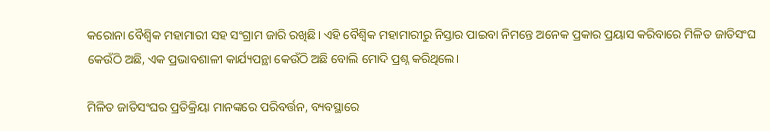କରୋନା ବୈଶ୍ୱିକ ମହାମାରୀ ସହ ସଂଗ୍ରାମ ଜାରି ରଖିଛି। ଏହି ବୈଶ୍ୱିକ ମହାମାରୀରୁ ନିସ୍ତାର ପାଇବା ନିମନ୍ତେ ଅନେକ ପ୍ରକାର ପ୍ରୟାସ କରିବାରେ ମିଳିତ ଜାତିସଂଘ କେଉଁଠି ଅଛି, ଏକ ପ୍ରଭାବଶାଳୀ କାର୍ଯ୍ୟପନ୍ଥା କେଉଁଠି ଅଛି ବୋଲି ମୋଦି ପ୍ରଶ୍ନ କରିଥିଲେ।

ମିଳିତ ଜାତିସଂଘର ପ୍ରତିକ୍ରିୟା ମାନଙ୍କରେ ପରିବର୍ତ୍ତନ, ବ୍ୟବସ୍ଥାରେ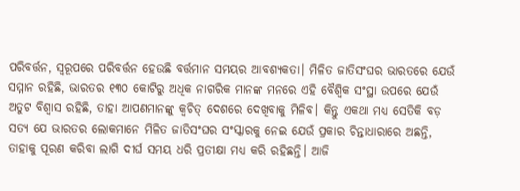ପରିବର୍ତ୍ତନ, ସ୍ୱରୂପରେ ପରିବର୍ତ୍ତନ ହେଉଛି ବର୍ତ୍ତମାନ ସମୟର ଆବଶ୍ୟକତା। ମିଳିତ ଜାତିସଂଘର ଭାରତରେ ଯେଉଁ ସମ୍ମାନ ରହିଛି, ଭାରତର ୧୩୦ କୋଟିରୁ ଅଧିକ ନାଗରିକ ମାନଙ୍କ ମନରେ ଏହି ବୈଶ୍ୱିକ ସଂସ୍ଥା ଉପରେ ଯେଉଁ ଅତୁଟ ବିଶ୍ୱାସ ରହିଛି, ତାହା ଆପଣମାନଙ୍କୁ କ୍ୱଚିତ୍‌ ଦେଶରେ ଦେଖିବାକୁ ମିଳିବ। କିନ୍ତୁ ଏକଥା ମଧ୍ୟ ସେତିକି ବଡ଼ ସତ୍ୟ ଯେ ଭାରତର ଲୋକମାନେ ମିଳିତ ଜାତିସଂଘର ସଂସ୍କାରକୁ ନେଇ ଯେଉଁ ପ୍ରକାର ଚିନ୍ତାଧାରାରେ ଅଛନ୍ତି, ତାହାକୁ ପୂରଣ କରିବା ଲାଗି ଦୀର୍ଘ ସମୟ ଧରି ପ୍ରତୀକ୍ଷା ମଧ୍ୟ କରି ରହିଛନ୍ତି। ଆଜି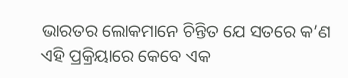ଭାରତର ଲୋକମାନେ ଚିନ୍ତିତ ଯେ ସତରେ କ’ଣ ଏହି ପ୍ରକ୍ରିୟାରେ କେବେ ଏକ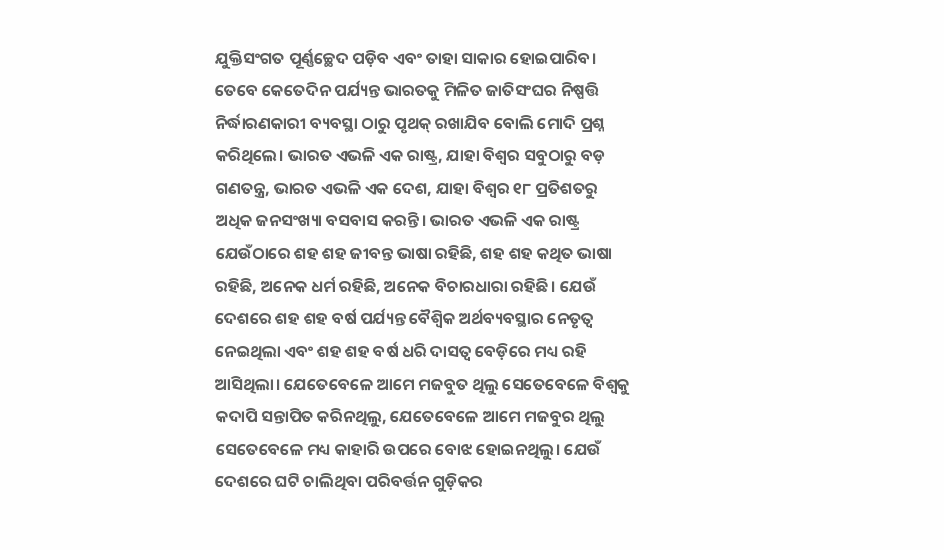ଯୁକ୍ତିସଂଗତ ପୂର୍ଣ୍ଣଚ୍ଛେଦ ପଡ଼ିବ ଏବଂ ତାହା ସାକାର ହୋଇପାରିବ। ତେବେ କେତେଦିନ ପର୍ଯ୍ୟନ୍ତ ଭାରତକୁ ମିଳିତ ଜାତିସଂଘର ନିଷ୍ପତ୍ତି ନିର୍ଦ୍ଧାରଣକାରୀ ବ୍ୟବସ୍ଥା ଠାରୁ ପୃଥକ୍‌ ରଖାଯିବ ବୋଲି ମୋଦି ପ୍ରଶ୍ନ କରିଥିଲେ। ଭାରତ ଏଭଳି ଏକ ରାଷ୍ଟ୍ର, ଯାହା ବିଶ୍ୱର ସବୁଠାରୁ ବଡ଼ ଗଣତନ୍ତ୍ର, ଭାରତ ଏଭଳି ଏକ ଦେଶ, ଯାହା ବିଶ୍ୱର ୧୮ ପ୍ରତିଶତରୁ ଅଧିକ ଜନସଂଖ୍ୟା ବସବାସ କରନ୍ତି। ଭାରତ ଏଭଳି ଏକ ରାଷ୍ଟ୍ର ଯେଉଁଠାରେ ଶହ ଶହ ଜୀବନ୍ତ ଭାଷା ରହିଛି, ଶହ ଶହ କଥିତ ଭାଷା ରହିଛି, ଅନେକ ଧର୍ମ ରହିଛି, ଅନେକ ବିଚାରଧାରା ରହିଛି। ଯେଉଁ ଦେଶରେ ଶହ ଶହ ବର୍ଷ ପର୍ଯ୍ୟନ୍ତ ବୈଶ୍ୱିକ ଅର୍ଥବ୍ୟବସ୍ଥାର ନେତୃତ୍ୱ ନେଇଥିଲା ଏବଂ ଶହ ଶହ ବର୍ଷ ଧରି ଦାସତ୍ୱ ବେଡ଼ିରେ ମଧ୍ୟ ରହି ଆସିଥିଲା। ଯେତେବେଳେ ଆମେ ମଜବୁତ ଥିଲୁ ସେତେବେଳେ ବିଶ୍ୱକୁ କଦାପି ସନ୍ତାପିତ କରିନଥିଲୁ, ଯେତେବେଳେ ଆମେ ମଜବୁର ଥିଲୁ ସେତେବେଳେ ମଧ୍ୟ କାହାରି ଉପରେ ବୋଝ ହୋଇନଥିଲୁ। ଯେଉଁ ଦେଶରେ ଘଟି ଚାଲିଥିବା ପରିବର୍ତ୍ତନ ଗୁଡ଼ିକର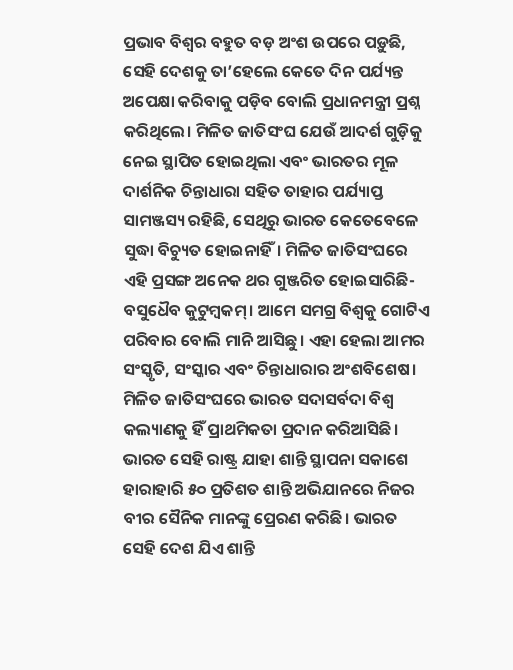ପ୍ରଭାବ ବିଶ୍ୱର ବହୁତ ବଡ଼ ଅଂଶ ଉପରେ ପଡ଼ୁଛି, ସେହି ଦେଶକୁ ତା’ହେଲେ କେତେ ଦିନ ପର୍ଯ୍ୟନ୍ତ ଅପେକ୍ଷା କରିବାକୁ ପଡ଼ିବ ବୋଲି ପ୍ରଧାନମନ୍ତ୍ରୀ ପ୍ରଶ୍ନ କରିଥିଲେ। ମିଳିତ ଜାତିସଂଘ ଯେଉଁ ଆଦର୍ଶ ଗୁଡ଼ିକୁ ନେଇ ସ୍ଥାପିତ ହୋଇଥିଲା ଏବଂ ଭାରତର ମୂଳ ଦାର୍ଶନିକ ଚିନ୍ତାଧାରା ସହିତ ତାହାର ପର୍ଯ୍ୟାପ୍ତ ସାମଞ୍ଜସ୍ୟ ରହିଛି, ସେଥିରୁ ଭାରତ କେତେବେଳେ ସୁଦ୍ଧା ବିଚ୍ୟୁତ ହୋଇନାହିଁ। ମିଳିତ ଜାତିସଂଘରେ ଏହି ପ୍ରସଙ୍ଗ ଅନେକ ଥର ଗୁଞ୍ଜରିତ ହୋଇସାରିଛି- ବସୁଧୈବ କୁଟୁମ୍ବକମ୍‌। ଆମେ ସମଗ୍ର ବିଶ୍ୱକୁ ଗୋଟିଏ ପରିବାର ବୋଲି ମାନି ଆସିଛୁ। ଏହା ହେଲା ଆମର ସଂସ୍କୃତି, ସଂସ୍କାର ଏବଂ ଚିନ୍ତାଧାରାର ଅଂଶବିଶେଷ। ମିଳିତ ଜାତିସଂଘରେ ଭାରତ ସଦାସର୍ବଦା ବିଶ୍ୱ କଲ୍ୟାଣକୁ ହିଁ ପ୍ରାଥମିକତା ପ୍ରଦାନ କରିଆସିଛି। ଭାରତ ସେହି ରାଷ୍ଟ୍ର ଯାହା ଶାନ୍ତି ସ୍ଥାପନା ସକାଶେ ହାରାହାରି ୫୦ ପ୍ରତିଶତ ଶାନ୍ତି ଅଭିଯାନରେ ନିଜର ବୀର ସୈନିକ ମାନଙ୍କୁ ପ୍ରେରଣ କରିଛି। ଭାରତ ସେହି ଦେଶ ଯିଏ ଶାନ୍ତି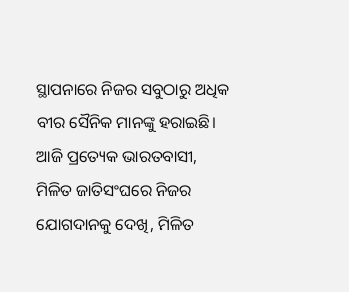ସ୍ଥାପନାରେ ନିଜର ସବୁଠାରୁ ଅଧିକ ବୀର ସୈନିକ ମାନଙ୍କୁ ହରାଇଛି। ଆଜି ପ୍ରତ୍ୟେକ ଭାରତବାସୀ, ମିଳିତ ଜାତିସଂଘରେ ନିଜର ଯୋଗଦାନକୁ ଦେଖି, ମିଳିତ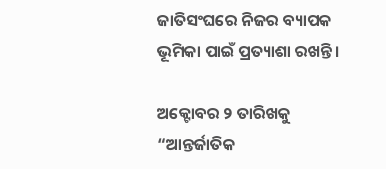ଜାତିସଂଘରେ ନିଜର ବ୍ୟାପକ ଭୂମିକା ପାଇଁ ପ୍ରତ୍ୟାଶା ରଖନ୍ତି।

ଅକ୍ଟୋବର ୨ ତାରିଖକୁ “ଆନ୍ତର୍ଜାତିକ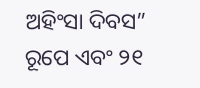ଅହିଂସା ଦିବସ” ରୂପେ ଏବଂ ୨୧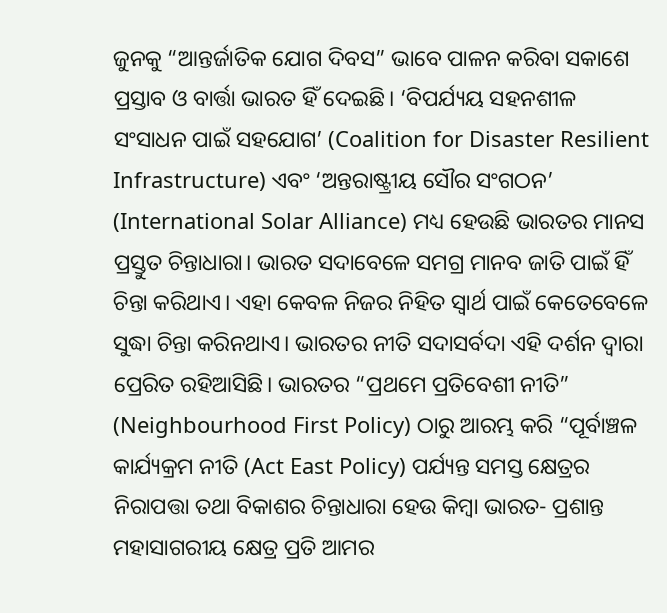ଜୁନକୁ “ଆନ୍ତର୍ଜାତିକ ଯୋଗ ଦିବସ” ଭାବେ ପାଳନ କରିବା ସକାଶେ ପ୍ରସ୍ତାବ ଓ ବାର୍ତ୍ତା ଭାରତ ହିଁ ଦେଇଛି। ‘ବିପର୍ଯ୍ୟୟ ସହନଶୀଳ ସଂସାଧନ ପାଇଁ ସହଯୋଗ’ (Coalition for Disaster Resilient Infrastructure) ଏବଂ ‘ଅନ୍ତରାଷ୍ଟ୍ରୀୟ ସୌର ସଂଗଠନ’ (International Solar Alliance) ମଧ୍ୟ ହେଉଛି ଭାରତର ମାନସ ପ୍ରସ୍ତୁତ ଚିନ୍ତାଧାରା। ଭାରତ ସଦାବେଳେ ସମଗ୍ର ମାନବ ଜାତି ପାଇଁ ହିଁ ଚିନ୍ତା କରିଥାଏ। ଏହା କେବଳ ନିଜର ନିହିତ ସ୍ୱାର୍ଥ ପାଇଁ କେତେବେଳେ ସୁଦ୍ଧା ଚିନ୍ତା କରିନଥାଏ। ଭାରତର ନୀତି ସଦାସର୍ବଦା ଏହି ଦର୍ଶନ ଦ୍ୱାରା ପ୍ରେରିତ ରହିଆସିଛି। ଭାରତର “ପ୍ରଥମେ ପ୍ରତିବେଶୀ ନୀତି” (Neighbourhood First Policy) ଠାରୁ ଆରମ୍ଭ କରି “ପୂର୍ବାଞ୍ଚଳ କାର୍ଯ୍ୟକ୍ରମ ନୀତି (Act East Policy) ପର୍ଯ୍ୟନ୍ତ ସମସ୍ତ କ୍ଷେତ୍ରର ନିରାପତ୍ତା ତଥା ବିକାଶର ଚିନ୍ତାଧାରା ହେଉ କିମ୍ବା ଭାରତ- ପ୍ରଶାନ୍ତ ମହାସାଗରୀୟ କ୍ଷେତ୍ର ପ୍ରତି ଆମର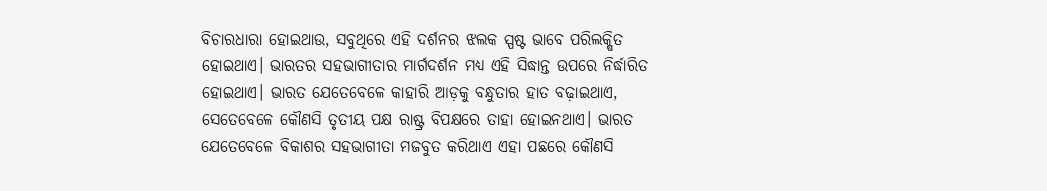ବିଚାରଧାରା ହୋଇଥାଉ, ସବୁଥିରେ ଏହି ଦର୍ଶନର ଝଲକ ସ୍ପଷ୍ଟ ଭାବେ ପରିଲକ୍ଷିତ ହୋଇଥାଏ। ଭାରତର ସହଭାଗୀତାର ମାର୍ଗଦର୍ଶନ ମଧ୍ୟ ଏହି ସିଦ୍ଧାନ୍ତ ଉପରେ ନିର୍ଦ୍ଧାରିତ ହୋଇଥାଏ। ଭାରତ ଯେତେବେଳେ କାହାରି ଆଡ଼କୁ ବନ୍ଧୁତାର ହାତ ବଢ଼ାଇଥାଏ, ସେତେବେଳେ କୌଣସି ତୃତୀୟ ପକ୍ଷ ରାଷ୍ଟ୍ର ବିପକ୍ଷରେ ତାହା ହୋଇନଥାଏ। ଭାରତ ଯେତେବେଳେ ବିକାଶର ସହଭାଗୀତା ମଜବୁତ କରିଥାଏ ଏହା ପଛରେ କୌଣସି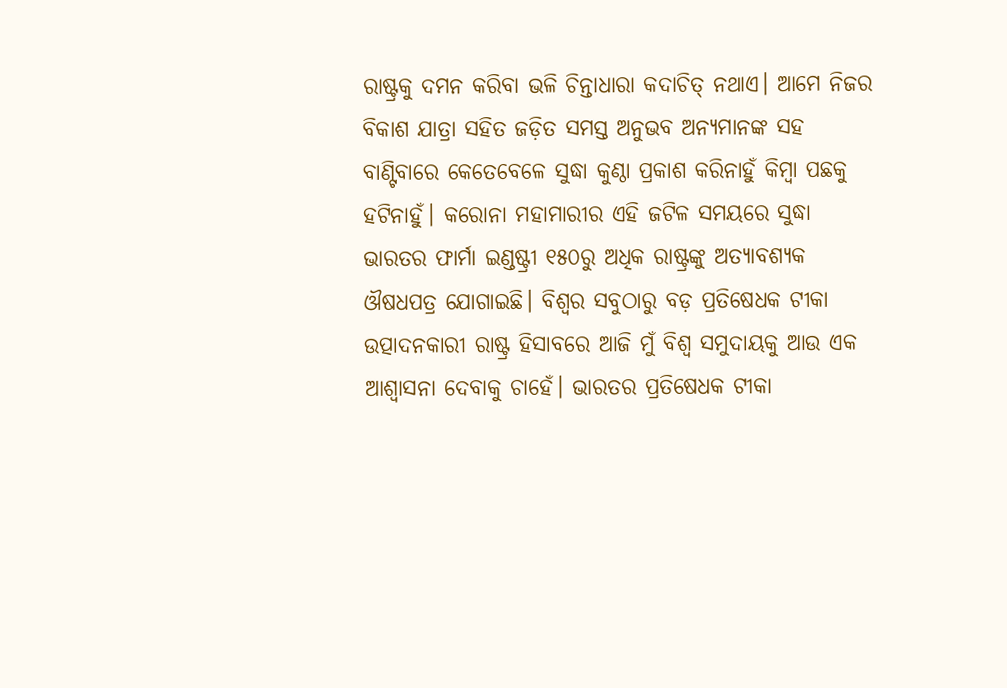ରାଷ୍ଟ୍ରକୁ ଦମନ କରିବା ଭଳି ଚିନ୍ତାଧାରା କଦାଚିତ୍‌ ନଥାଏ। ଆମେ ନିଜର ବିକାଶ ଯାତ୍ରା ସହିତ ଜଡ଼ିତ ସମସ୍ତ ଅନୁଭବ ଅନ୍ୟମାନଙ୍କ ସହ ବାଣ୍ଟିବାରେ କେତେବେଳେ ସୁଦ୍ଧା କୁଣ୍ଠା ପ୍ରକାଶ କରିନାହୁଁ କିମ୍ବା ପଛକୁ ହଟିନାହୁଁ। କରୋନା ମହାମାରୀର ଏହି ଜଟିଳ ସମୟରେ ସୁଦ୍ଧା ଭାରତର ଫାର୍ମା ଇଣ୍ଡଷ୍ଟ୍ରୀ ୧୫୦ରୁ ଅଧିକ ରାଷ୍ଟ୍ରଙ୍କୁ ଅତ୍ୟାବଶ୍ୟକ ଔଷଧପତ୍ର ଯୋଗାଇଛି। ବିଶ୍ୱର ସବୁଠାରୁ ବଡ଼ ପ୍ରତିଷେଧକ ଟୀକା ଉତ୍ପାଦନକାରୀ ରାଷ୍ଟ୍ର ହିସାବରେ ଆଜି ମୁଁ ବିଶ୍ୱ ସମୁଦାୟକୁ ଆଉ ଏକ ଆଶ୍ୱାସନା ଦେବାକୁ ଚାହେଁ। ଭାରତର ପ୍ରତିଷେଧକ ଟୀକା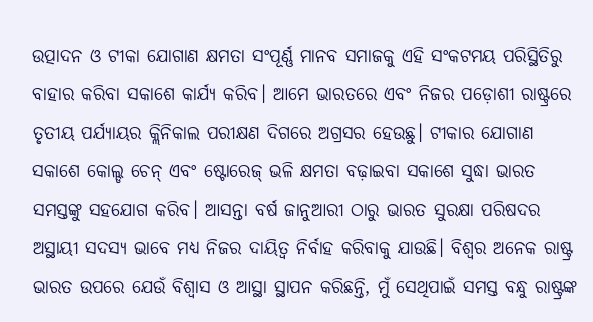ଉତ୍ପାଦନ ଓ ଟୀକା ଯୋଗାଣ କ୍ଷମତା ସଂପୂର୍ଣ୍ଣ ମାନବ ସମାଜକୁ ଏହି ସଂକଟମୟ ପରିସ୍ଥିତିରୁ ବାହାର କରିବା ସକାଶେ କାର୍ଯ୍ୟ କରିବ। ଆମେ ଭାରତରେ ଏବଂ ନିଜର ପଡ଼ୋଶୀ ରାଷ୍ଟ୍ରରେ ତୃତୀୟ ପର୍ଯ୍ୟାୟର କ୍ଲିନିକାଲ ପରୀକ୍ଷଣ ଦିଗରେ ଅଗ୍ରସର ହେଉଛୁ। ଟୀକାର ଯୋଗାଣ ସକାଶେ କୋଲ୍ଡ ଚେନ୍‌ ଏବଂ ଷ୍ଟୋରେଜ୍‌ ଭଳି କ୍ଷମତା ବଢ଼ାଇବା ସକାଶେ ସୁଦ୍ଧା ଭାରତ ସମସ୍ତଙ୍କୁ ସହଯୋଗ କରିବ। ଆସନ୍ତା ବର୍ଷ ଜାନୁଆରୀ ଠାରୁ ଭାରତ ସୁରକ୍ଷା ପରିଷଦର ଅସ୍ଥାୟୀ ସଦସ୍ୟ ଭାବେ ମଧ୍ୟ ନିଜର ଦାୟିତ୍ୱ ନିର୍ବାହ କରିବାକୁ ଯାଉଛି। ବିଶ୍ୱର ଅନେକ ରାଷ୍ଟ୍ର ଭାରତ ଉପରେ ଯେଉଁ ବିଶ୍ୱାସ ଓ ଆସ୍ଥା ସ୍ଥାପନ କରିଛନ୍ତି, ମୁଁ ସେଥିପାଇଁ ସମସ୍ତ ବନ୍ଧୁ ରାଷ୍ଟ୍ରଙ୍କ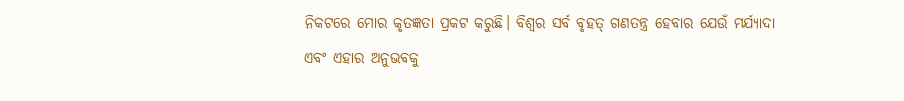ନିକଟରେ ମୋର କୃତଜ୍ଞତା ପ୍ରକଟ କରୁଛି। ବିଶ୍ୱର ସର୍ବ ବୃହତ୍‌ ଗଣତନ୍ତ୍ର ହେବାର ଯେଉଁ ମର୍ଯ୍ୟାଦା ଏବଂ ଏହାର ଅନୁଭବକୁ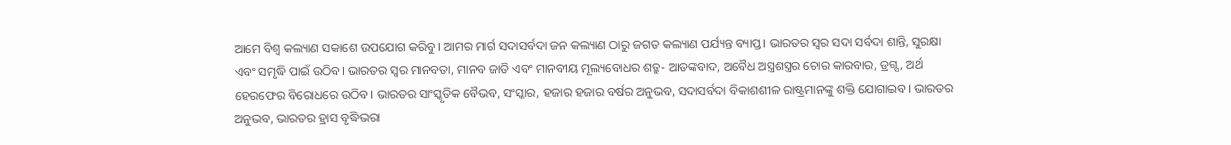ଆମେ ବିଶ୍ୱ କଲ୍ୟାଣ ସକାଶେ ଉପଯୋଗ କରିବୁ। ଆମର ମାର୍ଗ ସଦାସର୍ବଦା ଜନ କଲ୍ୟାଣ ଠାରୁ ଜଗତ କଲ୍ୟାଣ ପର୍ଯ୍ୟନ୍ତ ବ୍ୟାପ୍ତ। ଭାରତର ସ୍ୱର ସଦା ସର୍ବଦା ଶାନ୍ତି, ସୁରକ୍ଷା ଏବଂ ସମୃଦ୍ଧି ପାଇଁ ଉଠିବ। ଭାରତର ସ୍ୱର ମାନବତା, ମାନବ ଜାତି ଏବଂ ମାନବୀୟ ମୂଲ୍ୟବୋଧର ଶତ୍ରୁ- ଆତଙ୍କବାଦ, ଅବୈଧ ଅସ୍ତ୍ରଶସ୍ତ୍ରର ଚୋର କାରବାର, ଡ୍ରଗ୍ସ, ଅର୍ଥ ହେରଫେର ବିରୋଧରେ ଉଠିବ। ଭାରତର ସାଂସ୍କୃତିକ ବୈଭବ, ସଂସ୍କାର, ହଜାର ହଜାର ବର୍ଷର ଅନୁଭବ, ସଦାସର୍ବଦା ବିକାଶଶୀଳ ରାଷ୍ଟ୍ରମାନଙ୍କୁ ଶକ୍ତି ଯୋଗାଇବ। ଭାରତର ଅନୁଭବ, ଭାରତର ହ୍ରାସ ବୃଦ୍ଧିଭରା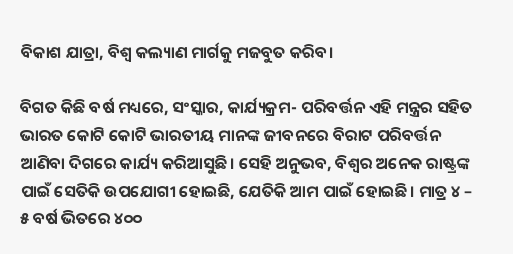ବିକାଶ ଯାତ୍ରା, ବିଶ୍ୱ କଲ୍ୟାଣ ମାର୍ଗକୁ ମଜବୁତ କରିବ।

ବିଗତ କିଛି ବର୍ଷ ମଧ୍ୟରେ, ସଂସ୍କାର, କାର୍ଯ୍ୟକ୍ରମ- ପରିବର୍ତ୍ତନ ଏହି ମନ୍ତ୍ରର ସହିତ ଭାରତ କୋଟି କୋଟି ଭାରତୀୟ ମାନଙ୍କ ଜୀବନରେ ବିରାଟ ପରିବର୍ତ୍ତନ ଆଣିବା ଦିଗରେ କାର୍ଯ୍ୟ କରିଆସୁଛି। ସେହି ଅନୁଭବ, ବିଶ୍ୱର ଅନେକ ରାଷ୍ଟ୍ରଙ୍କ ପାଇଁ ସେତିକି ଉପଯୋଗୀ ହୋଇଛି, ଯେତିକି ଆମ ପାଇଁ ହୋଇଛି। ମାତ୍ର ୪ – ୫ ବର୍ଷ ଭିତରେ ୪୦୦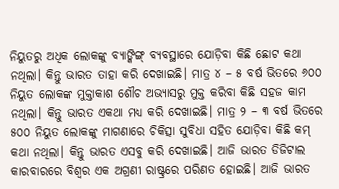ନିୟୁତରୁ ଅଧିକ ଲୋକଙ୍କୁ ବ୍ୟାଙ୍କିଙ୍ଗ୍‌ ବ୍ୟବସ୍ଥାରେ ଯୋଡ଼ିବା କିଛି ଛୋଟ କଥା ନଥିଲା। କିନ୍ତୁ ଭାରତ ତାହା କରି ଦେଖାଇଛି। ମାତ୍ର ୪ – ୫ ବର୍ଷ ଭିତରେ ୬୦୦ ନିୟୁତ ଲୋକଙ୍କ ମୁକ୍ତାକାଶ ଶୌଚ ଅଭ୍ୟାସରୁ ମୁକ୍ତ କରିବା କିଛି ସହଜ କାମ ନଥିଲା। କିନ୍ତୁ ଭାରତ ଏକଥା ମଧ୍ୟ କରି ଦେଖାଇଛି। ମାତ୍ର ୨ – ୩ ବର୍ଷ ଭିତରେ ୫୦୦ ନିୟୁତ ଲୋକଙ୍କୁ ମାଗଣାରେ ଚିକିତ୍ସା ସୁବିଧା ସହିତ ଯୋଡ଼ିବା କିଛି କମ୍‌ କଥା ନଥିଲା। କିନ୍ତୁ ଭାରତ ଏସବୁ କରି ଦେଖାଇଛି। ଆଜି ଭାରତ ଡିଜିଟାଲ କାରବାରରେ ବିଶ୍ୱର ଏକ ଅଗ୍ରଣୀ ରାଷ୍ଟ୍ରରେ ପରିଣତ ହୋଇଛି। ଆଜି ଭାରତ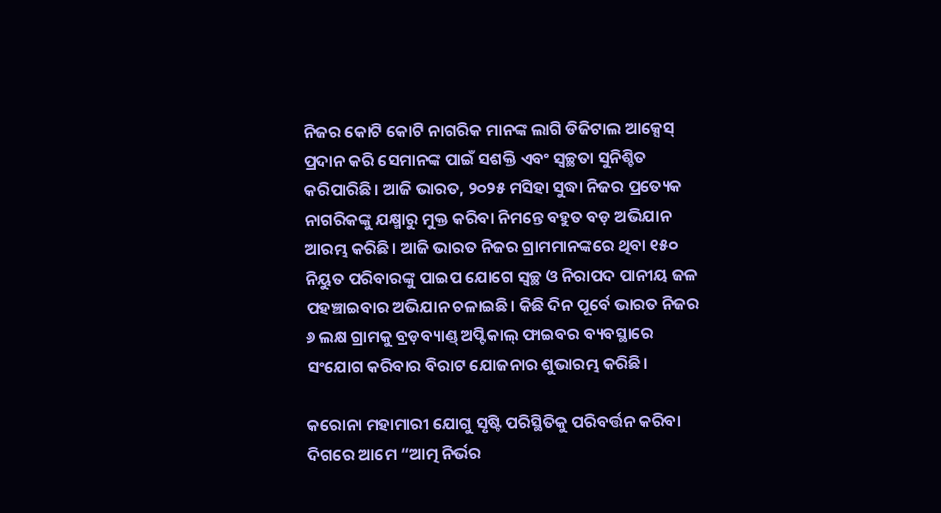ନିଜର କୋଟି କୋଟି ନାଗରିକ ମାନଙ୍କ ଲାଗି ଡିଜିଟାଲ ଆକ୍ସେସ୍‌ ପ୍ରଦାନ କରି ସେମାନଙ୍କ ପାଇଁ ସଶକ୍ତି ଏବଂ ସ୍ୱଚ୍ଛତା ସୁନିଶ୍ଚିତ କରିପାରିଛି। ଆଜି ଭାରତ, ୨୦୨୫ ମସିହା ସୁଦ୍ଧା ନିଜର ପ୍ରତ୍ୟେକ ନାଗରିକଙ୍କୁ ଯକ୍ଷ୍ମାରୁ ମୁକ୍ତ କରିବା ନିମନ୍ତେ ବହୁତ ବଡ଼ ଅଭିଯାନ ଆରମ୍ଭ କରିଛି। ଆଜି ଭାରତ ନିଜର ଗ୍ରାମମାନଙ୍କରେ ଥିବା ୧୫୦ ନିୟୁତ ପରିବାରଙ୍କୁ ପାଇପ ଯୋଗେ ସ୍ୱଚ୍ଛ ଓ ନିରାପଦ ପାନୀୟ ଜଳ ପହଞ୍ଚାଇବାର ଅଭିଯାନ ଚଳାଇଛି। କିଛି ଦିନ ପୂର୍ବେ ଭାରତ ନିଜର ୬ ଲକ୍ଷ ଗ୍ରାମକୁ ବ୍ରଡ଼ବ୍ୟାଣ୍ଡ୍‌ ଅପ୍ଟିକାଲ୍‌ ଫାଇବର ବ୍ୟବସ୍ଥାରେ ସଂଯୋଗ କରିବାର ବିରାଟ ଯୋଜନାର ଶୁଭାରମ୍ଭ କରିଛି।

କରୋନା ମହାମାରୀ ଯୋଗୁ ସୃଷ୍ଟି ପରିସ୍ଥିତିକୁ ପରିବର୍ତ୍ତନ କରିବା ଦିଗରେ ଆମେ “ଆତ୍ମ ନିର୍ଭର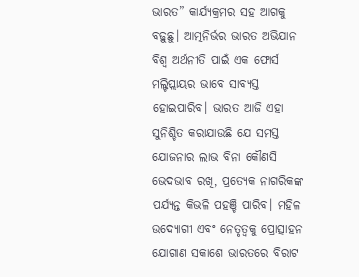ଭାରତ” କାର୍ଯ୍ୟକ୍ରମର ସହ ଆଗକୁ ବଢ଼ୁଛୁ। ଆତ୍ମନିର୍ଭର ଭାରତ ଅଭିଯାନ ବିଶ୍ୱ ଅର୍ଥନୀତି ପାଇଁ ଏକ ଫୋର୍ସ ମଲ୍ଟିପ୍ଲାୟର ଭାବେ ସାବ୍ୟସ୍ତ ହୋଇପାରିବ। ଭାରତ ଆଜି ଏହା ସୁନିଶ୍ଚିତ କରାଯାଉଛି ଯେ ସମସ୍ତ ଯୋଜନାର ଲାଭ ବିନା କୌଣସି ଭେଦଭାବ ରଖି, ପ୍ରତ୍ୟେକ ନାଗରିକଙ୍କ ପର୍ଯ୍ୟନ୍ତ କିଭଳି ପହଞ୍ଚି ପାରିବ। ମହିଳ ଉଦ୍ୟୋଗୀ ଏବଂ ନେତୃତ୍ୱକୁ ପ୍ରୋତ୍ସାହନ ଯୋଗାଣ ସକାଶେ ଭାରତରେ ବିରାଟ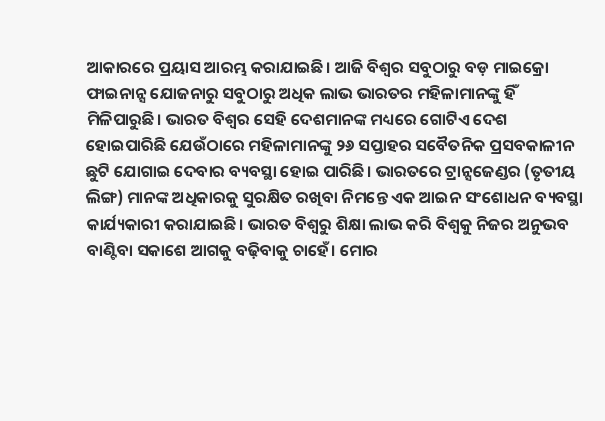ଆକାରରେ ପ୍ରୟାସ ଆରମ୍ଭ କରାଯାଇଛି। ଆଜି ବିଶ୍ୱର ସବୁଠାରୁ ବଡ଼ ମାଇକ୍ରୋ ଫାଇନାନ୍ସ ଯୋଜନାରୁ ସବୁଠାରୁ ଅଧିକ ଲାଭ ଭାରତର ମହିଳାମାନଙ୍କୁ ହିଁ ମିଳିପାରୁଛି। ଭାରତ ବିଶ୍ୱର ସେହି ଦେଶମାନଙ୍କ ମଧ୍ୟରେ ଗୋଟିଏ ଦେଶ ହୋଇପାରିଛି ଯେଉଁଠାରେ ମହିଳାମାନଙ୍କୁ ୨୬ ସପ୍ତାହର ସବୈତନିକ ପ୍ରସବକାଳୀନ ଛୁଟି ଯୋଗାଇ ଦେବାର ବ୍ୟବସ୍ଥା ହୋଇ ପାରିଛି। ଭାରତରେ ଟ୍ରାନ୍ସଜେଣ୍ଡର (ତୃତୀୟ ଲିଙ୍ଗ) ମାନଙ୍କ ଅଧିକାରକୁ ସୁରକ୍ଷିତ ରଖିବା ନିମନ୍ତେ ଏକ ଆଇନ ସଂଶୋଧନ ବ୍ୟବସ୍ଥା କାର୍ଯ୍ୟକାରୀ କରାଯାଇଛି। ଭାରତ ବିଶ୍ୱରୁ ଶିକ୍ଷା ଲାଭ କରି ବିଶ୍ୱକୁ ନିଜର ଅନୁଭବ ବାଣ୍ଟିବା ସକାଶେ ଆଗକୁ ବଢ଼ିବାକୁ ଚାହେଁ। ମୋର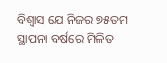ବିଶ୍ୱାସ ଯେ ନିଜର ୭୫ତମ ସ୍ଥାପନା ବର୍ଷରେ ମିଳିତ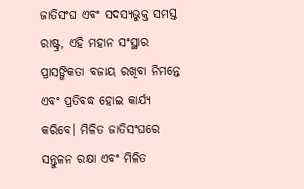ଜାତିସଂଘ ଏବଂ ସଦସ୍ୟଭୁକ୍ତ ସମସ୍ତ ରାଷ୍ଟ୍ର, ଏହି ମହାନ ସଂସ୍ଥାର ପ୍ରାସଙ୍ଗିକତା ବଜାୟ ରଖିବା ନିମନ୍ତେ ଏବଂ ପ୍ରତିବଦ୍ଧ ହୋଇ କାର୍ଯ୍ୟ କରିବେ। ମିଳିତ ଜାତିସଂଘରେ ସନ୍ତୁଳନ ରକ୍ଷା ଏବଂ ମିଳିତ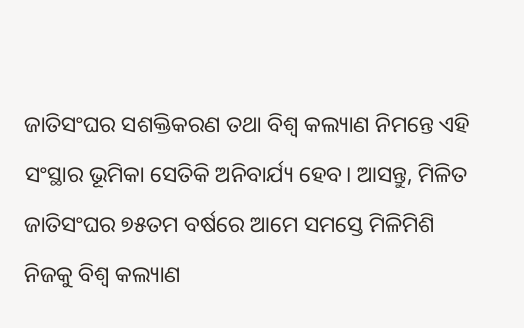ଜାତିସଂଘର ସଶକ୍ତିକରଣ ତଥା ବିଶ୍ୱ କଲ୍ୟାଣ ନିମନ୍ତେ ଏହି ସଂସ୍ଥାର ଭୂମିକା ସେତିକି ଅନିବାର୍ଯ୍ୟ ହେବ। ଆସନ୍ତୁ, ମିଳିତ ଜାତିସଂଘର ୭୫ତମ ବର୍ଷରେ ଆମେ ସମସ୍ତେ ମିଳିମିଶି ନିଜକୁ ବିଶ୍ୱ କଲ୍ୟାଣ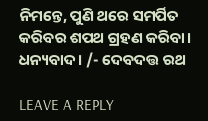ନିମନ୍ତେ, ପୁଣି ଥରେ ସମର୍ପିତ କରିବର ଶପଥ ଗ୍ରହଣ କରିବା। ଧନ୍ୟବାଦ। /- ଦେବଦତ୍ତ ରଥ

LEAVE A REPLY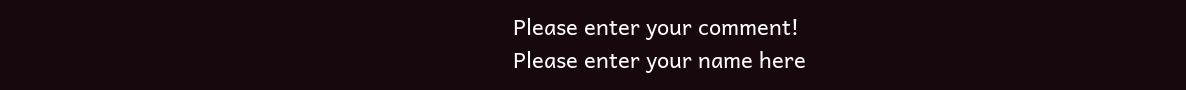Please enter your comment!
Please enter your name here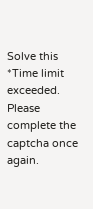Solve this *Time limit exceeded. Please complete the captcha once again.